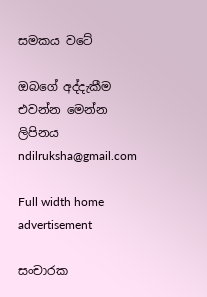සමකය වටේ

ඔබගේ අද්දැකීම එවන්න මෙන්න ලිපිනය ndilruksha@gmail.com

Full width home advertisement

සංචාරක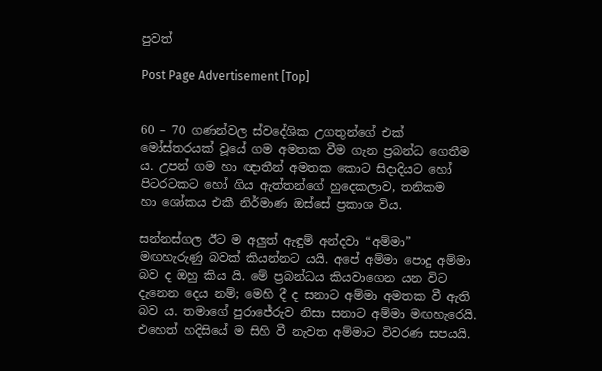පුවත්

Post Page Advertisement [Top]


60 – 70 ගණන්වල ස්වදේශික උගතුන්ගේ ‍එක් මෝස්තරයක් වූයේ ගම අමතක වීම ගැන ප්‍රබන්ධ ගෙතීම ය. උපන් ගම හා ඥාතීන් අමතක කොට සිදාදියට හෝ පිටරටකට හෝ ගිය ඇත්තන්ගේ හුදෙකලාව, තනිකම හා ‍ශෝකය එකී නිර්මාණ ඔස්සේ ප්‍රකාශ විය.

සන්නස්ගල ඊට ම අලුත් ඇඳුම් අන්දවා “අම්මා” මඟහැරුණු බවක් කියන්නට යයි. අපේ අම්මා පොදු අම්මා බව ද ඔහු කිය යි. මේ ප්‍රබන්ධය කියවාගෙන යන විට දැනෙන දෙය නම්; මෙහි දී ද සනාට අම්මා අමතක වී ඇති බව ය. තමාගේ පුරාජේරුව නිසා සනාට අම්මා මඟහැරෙයි. එහෙත් හදිසියේ ම සිහි වී නැවත අම්මාට විවරණ සපයයි.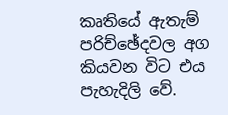කෘතියේ ඇතැම් පරිච්ඡේදවල අග කියවන විට එය පැහැදිලි වේ.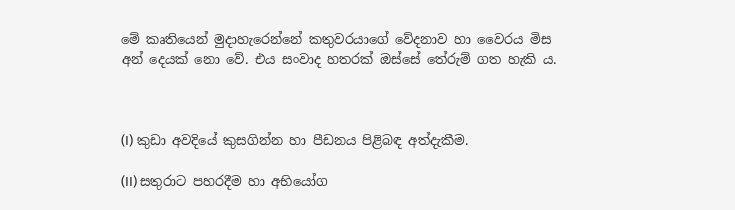මේ කෘතියෙන් මුදාහැරෙන්නේ කතුවරයාගේ වේදනාව හා වෛරය මිස අන් දෙයක් නො වේ. එය සංවාද හතරක් ඔස්සේ තේරුම් ගත හැකි ය.



(I) කුඩා අවදියේ කුසගින්න හා පීඩනය පිළිබඳ අත්දැකීම.

(II) සතුරාට පහරදීම හා අභියෝග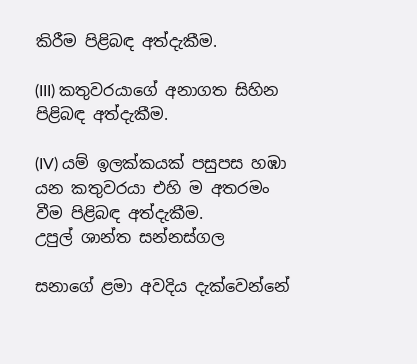කිරීම පිළිබඳ අත්දැකීම.

(III) කතුවරයාගේ අනාගත සිහින පිළිබඳ අත්දැකීම.

(IV) යම් ඉලක්කයක් පසුපස හඹා යන කතුවරයා එහි ම අතරමං වීම පිළිබඳ අත්දැකීම.
උපුල් ශාන්ත සන්නස්ගල

සනාගේ ළමා අවදිය දැක්වෙන්නේ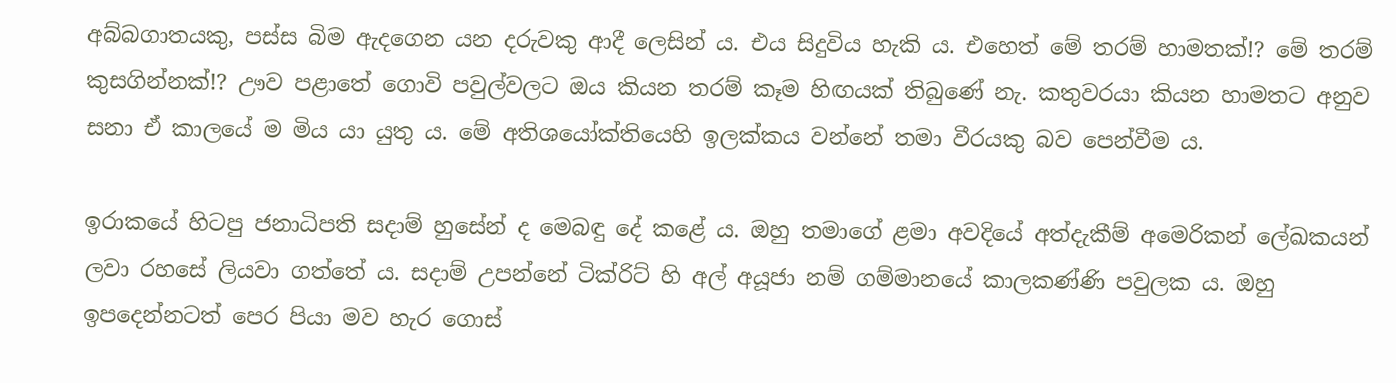අබ්බගාතයකු, පස්ස බිම ඇදගෙන යන දරුවකු ආදී ලෙසින් ය. එය සිදුවිය හැකි ය. එහෙත් මේ තරම් හාමතක්!? මේ තරම් කුසගින්නක්!? ඌව පළාතේ ගොවි පවුල්වලට ඔය කියන තරම් කෑම හිඟයක් තිබුණේ නැ. කතුවරයා කියන හාමතට අනුව සනා ඒ කාලයේ ම මිය යා යුතු ය. මේ අතිශයෝක්තියෙහි ඉලක්කය වන්නේ තමා වීරයකු බව පෙන්වීම ය.

ඉරාකයේ හිටපු ජනාධිපති සදාම් හුසේන් ද මෙබඳු දේ කළේ ය. ඔහු තමාගේ ළමා අවදියේ අත්දැකීම් අමෙරිකන් ලේඛකයන් ලවා රහසේ ලියවා ගත්තේ ය. සදාම් උපන්නේ ටික්රිට් හි අල් අයූජා නම් ගම්මානයේ කාලකණ්ණි පවුලක ය. ඔහු ඉපදෙන්නටත් පෙර පියා මව හැර ගොස්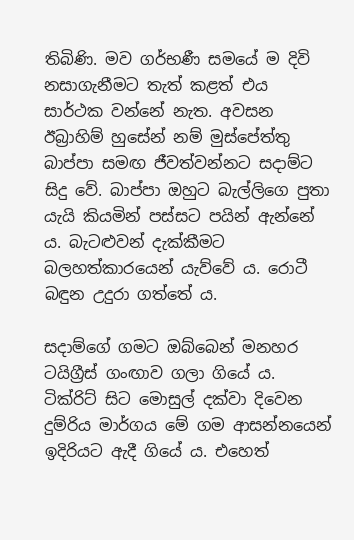තිබිණි. මව ගර්භණී සමයේ ම දිවි නසාගැනීමට තැත් කළත් එය සාර්ථක වන්නේ නැත. අවසන ඊබ්‍රාහිම් හුසේන් නම් මුස්පේත්තු බාප්පා සමඟ ජීවත්වන්නට සදාම්ට සිදු වේ. බාප්පා ඔහුට බැල්ලිගෙ පුතා යැයි කියමින් පස්සට පයින් ඇන්නේ ය. බැටළුවන් දැක්කීමට බලහත්කාරයෙන් යැව්වේ ය. රොටී බඳුන උදුරා ගත්තේ ය.

සදාම්ගේ ගමට ඔබ්බෙන් මනහර ටයිග්‍රීස් ගංඟාව ගලා ගියේ ය. ටික්රිට් සිට මොසුල් දක්වා දිවෙන දුම්රිය මාර්ගය මේ ගම ආසන්නයෙන් ඉදිරියට ඇදී ගියේ ය. එහෙත්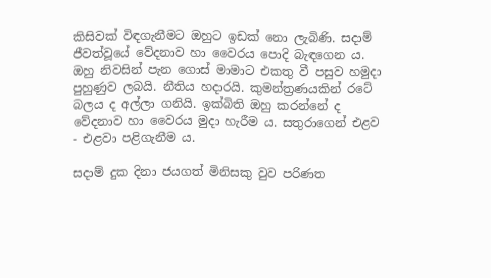කිසිවක් විඳගැනීමට ඔහුට ඉඩක් නො ලැබිණි. සදාම් ජීවත්වූයේ වේදනාව හා වෛරය පොදි බැඳගෙන ය. ඔහු නිවසින් පැන ගොස් මාමාට එකතු වී පසුව හමුදා පුහුණුව ලබයි. නීතිය හදාරයි. කුමන්ත්‍රණයකින් ‍රටේ බලය ද අල්ලා ගනියි. ඉක්බිති ඔහු කරන්නේ ද වේදනාව හා වෛරය මුදා හැරීම ය. සතුරාගෙන් එළව - එළවා පළිගැනීම ය.

සදාම් දුක දිනා ජයගත් මිනිසකු වුව පරිණත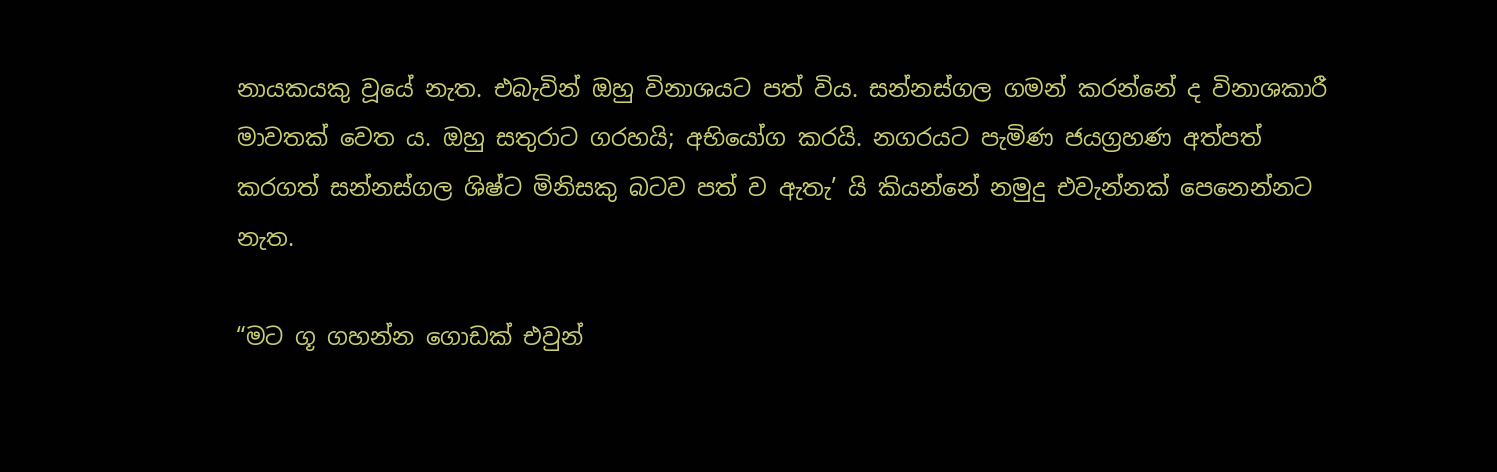නායකයකු වූයේ නැත. එබැවින් ඔහු විනාශයට පත් විය. සන්නස්ගල ගමන් කරන්නේ ද විනාශකාරී මාවතක් වෙත ය. ඔහු සතුරාට ගරහයි; අභියෝග කරයි. නගරයට පැමිණ ජයග්‍රහණ අත්පත් කර‍ගත් සන්නස්ගල ශිෂ්ට මිනිසකු බටව පත් ව ඇතැ’ යි කියන්නේ නමුදු එවැන්නක් පෙනෙන්නට නැත.

“මට ගූ ගහන්න ගොඩක් එවුන්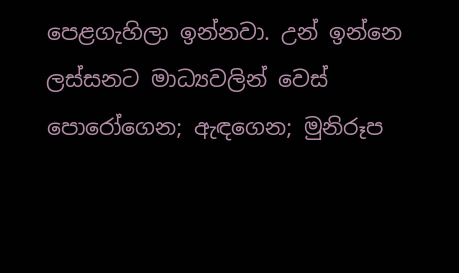පෙළගැහිලා ඉන්නවා. උන් ඉන්නෙ ලස්සනට මාධ්‍යවලින් වෙස් පොරෝගෙන; ඇඳගෙන; මුනිරූප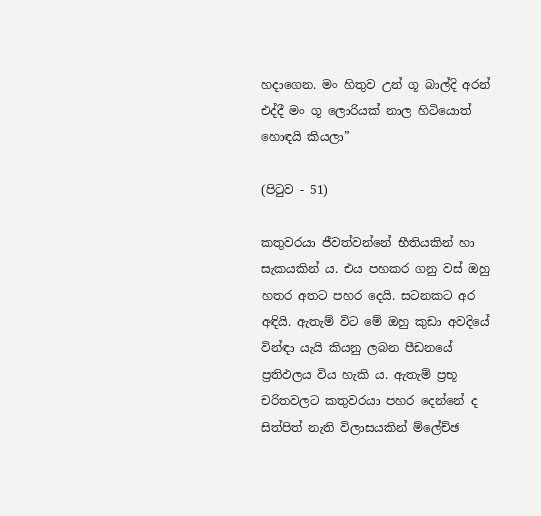හදාගෙන. මං හිතුව උන් ගූ බාල්දි අරන් එද්දී මං ගූ ලොරියක් නාල හිටියොත් හොඳයි කියලා”

(පිටුව - 51)

කතුවරයා ජීවත්වන්නේ භීතියකින් හා සැකයකින් ය. එය පහකර ගනු වස් ඔහු හතර අතට පහර දෙයි. සටනකට අර අඳියි. ඇතැම් විට මේ ඔහු කුඩා අවදියේ වින්ඳා යැයි කියනු ලබන පීඩනයේ ප්‍රතිඵලය විය හැකි ය. ඇතැම් ප්‍රභූ චරිතවලට කතුවරයා පහර දෙන්නේ ද සිත්පිත් නැති විලාසයකින් ම්ලේච්ඡ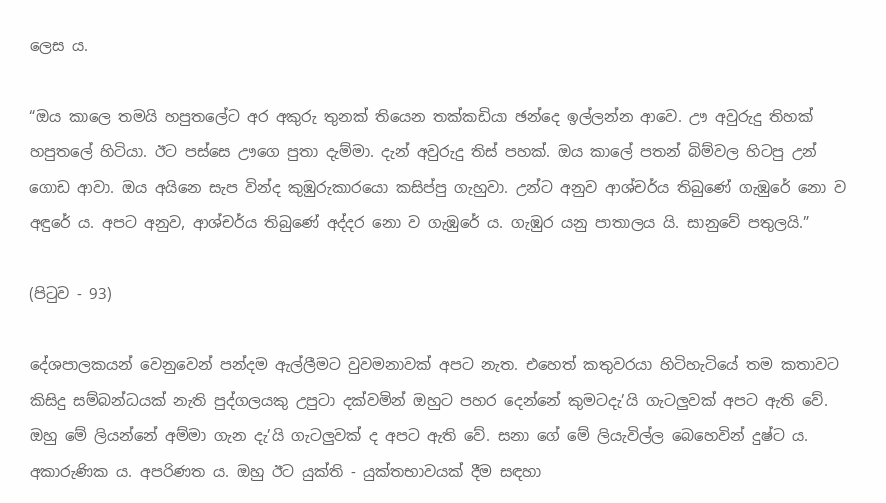ලෙස ය.

“ඔය කාලෙ තමයි හපුතලේට අර අකුරු තුනක් තියෙන තක්කඩියා ඡන්දෙ ඉල්ලන්න ආවෙ. ඌ අවුරුදු තිහක් හපුතලේ හිටියා. ඊට පස්සෙ ඌගෙ පුතා දැම්මා. දැන් අවුරුදු තිස් පහක්. ඔය කාලේ පතන් බිම්වල හිටපු උන් ගොඩ ආවා. ඔය අයිනෙ සැප වින්ද කුඹුරුකාරයො කසිප්පු ගැහුවා. උන්ට අනුව ආශ්චර්ය තිබුණේ ගැඹුරේ නො ව අඳුරේ ය. අපට අනුව, ආශ්චර්ය තිබුණේ අද්දර නො ව ගැඹුරේ ය. ගැඹුර යනු පාතාලය යි. සානුවේ පතුලයි.”

(පිටුව - 93)

දේශපාලකයන් වෙනුවෙන් පන්දම ඇල්ලීමට වුවමනාවක් අපට නැත. එහෙත් කතුවරයා හිටිහැටියේ තම කතාවට කිසිදු සම්බන්ධයක් නැති පුද්ගලයකු උපුටා දක්වමින් ඔහුට පහර දෙන්නේ කුමටදැ’යි ගැටලුවක් අපට ඇති වේ. ඔහු මේ ලියන්නේ අම්මා ගැන දැ’යි ගැටලුවක් ද අපට ඇති වේ. සනා‍ ගේ මේ ලියැවිල්ල බෙහෙවින් දුෂ්ට ය. අකාරුණික ය. අපරිණත ය. ඔහු ඊට යුක්ති - යුක්තභාවයක් දීම සඳහා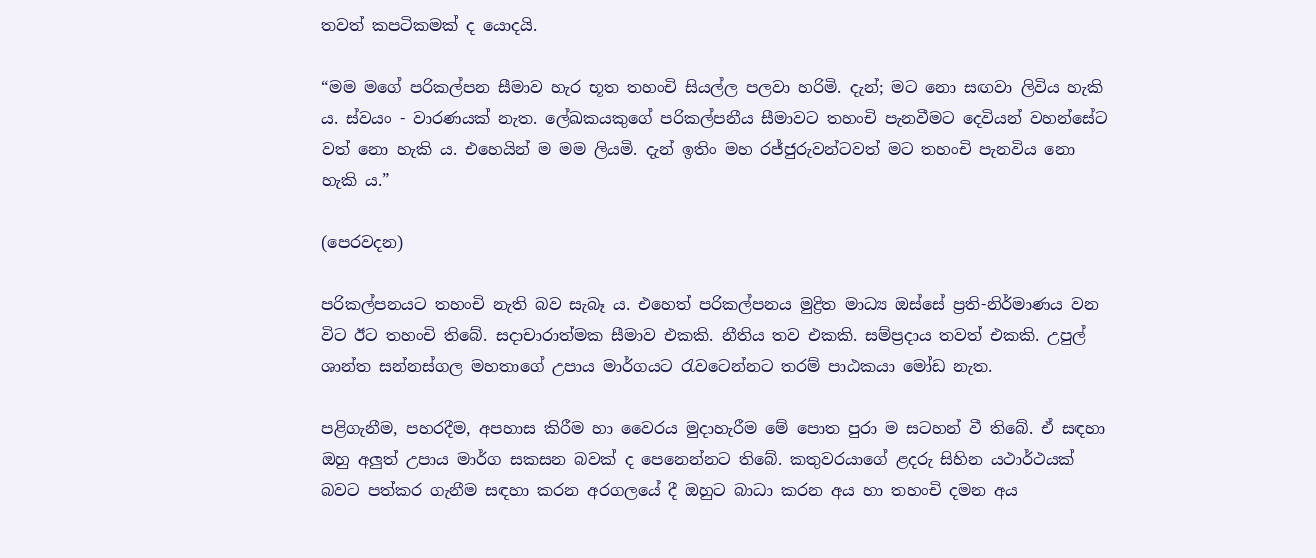තවත් කපටිකමක් ද යොදයි.

“මම මගේ පරිකල්පන සීමාව හැර භූත තහංචි සියල්ල පලවා හරිමි. දැන්; මට නො සඟවා ලිවිය හැකි ය. ස්වයං - වාරණයක් නැත. ලේඛකයකුගේ පරිකල්පනීය සීමාවට තහංචි පැනවීමට දෙවියන් වහන්සේට වත් නො හැකි ය. එහෙයින් ම මම ලියමි. දැන් ඉතිං මහ රජ්ජුරුවන්ටවත් මට තහංචි පැනවිය නො හැකි ය.”

(පෙරවදන)

පරිකල්පනයට තහංචි නැති බව සැබෑ ය. එහෙත් පරිකල්පනය මුද්‍රිත මාධ්‍ය ඔස්සේ ප්‍රති-නිර්මාණය වන විට ඊට තහංචි තිබේ. සදාචාරාත්මක සීමාව එකකි. නීතිය තව එකකි. සම්ප්‍රදාය තවත් එකකි. උපුල් ශාන්ත සන්නස්ගල මහතාගේ උපාය මාර්ගයට රැවටෙන්නට තරම් පාඨකයා මෝඩ නැත.

පළිගැනීම, පහරදීම, අපහාස කිරීම හා වෛරය මුදාහැරීම මේ පොත පුරා ම සටහන් වී තිබේ. ඒ සඳහා ඔහු අලුත් උපාය මාර්ග සකසන බවක් ද පෙනෙන්නට තිබේ. කතුවරයාගේ ළදරු සිහින යථාර්ථයක් බවට පත්කර ගැනීම සඳහා කරන අරගලයේ දී ඔහුට බාධා කරන අය හා තහංචි දමන අය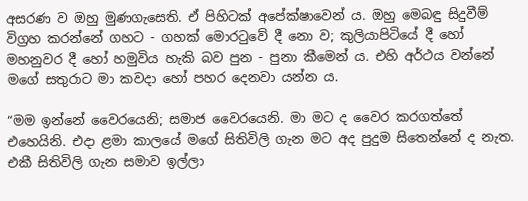අසරණ ව ඔහු මුණගැසෙති. ඒ පිහිටක් අපේක්ෂාවෙන් ය. ඔහු මෙබඳු සිදුවීම් විග්‍රහ කරන්නේ ගහට - ගහක් මොරටුවේ දී නො ව; කුලියාපිටියේ දී හෝ මහනුවර දී හෝ හමුවිය හැකි බව පුන - පුනා කීමෙන් ය. එහි අර්ථය වන්නේ මගේ සතුරාට මා කවදා හෝ පහර දෙනවා යන්න ය.

“මම ඉන්නේ වෛරයෙනි; සමාජ වෛරයෙනි. මා මට ද වෛර කරගත්තේ එහෙයිනි. එදා ළමා කාලයේ මගේ සිතිවිලි ගැන මට අද පුදුම සිතෙන්නේ ද නැත. එකී සිතිවිලි ගැන සමාව ඉල්ලා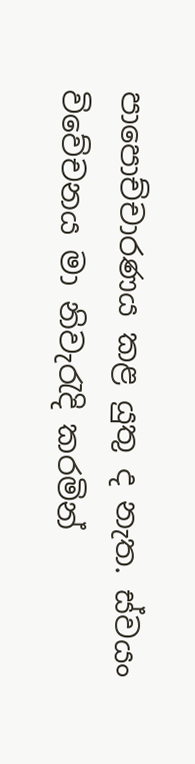පාපොච්චාරණය කළ යුතු ද නැත. ස්වයං විවේචනය මා නිවැරැදි කරමින්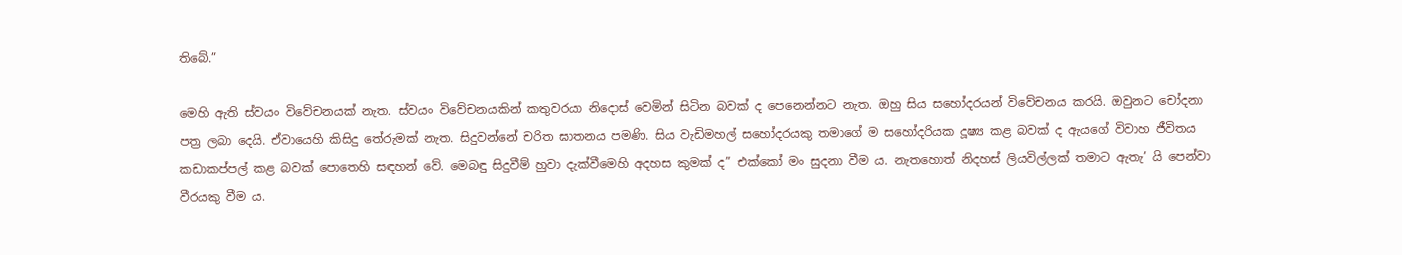තිබේ.”

මෙහි ඇති ස්වයං විවේචනයක් නැත. ස්වයං විවේචනයකින් කතුවරයා නිදොස් වෙමින් සිටින බවක් ද පෙනෙන්නට නැත. ඔහු සිය සහෝදරයන් විවේචනය කරයි. ඔවුනට චෝදනා පත්‍ර ලබා දෙයි. ඒවායෙහි කිසිදු තේරුමක් නැත. සිදුවන්නේ චරිත ඝාතනය පමණි. සිය වැඩිමහල් සහෝදරයකු තමාගේ ම සහෝදරියක දූෂ්‍ය කළ බවක් ද ඇය‍ගේ විවාහ ජීවිතය කඩාකප්පල් කළ බවක් ‍පොතෙහි සඳහන් වේ. මෙබඳු සිදුවීම් හුවා දැක්වීමෙහි අදහස කුමක් ද” එක්කෝ මං සුදනා වීම ය. නැතහොත් නිදහස් ලියවිල්ලක් තමාට ඇතැ’ යි පෙන්වා වීරයකු වීම ය.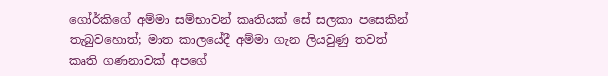ගෝර්කිගේ අම්මා සම්භාවන් කෘතියක් සේ සලකා පසෙකින් තැබුවහොත්; මාත කාලයේදී අම්මා ගැන ලියවුණු තවත් කෘති ගණනාවක් අපගේ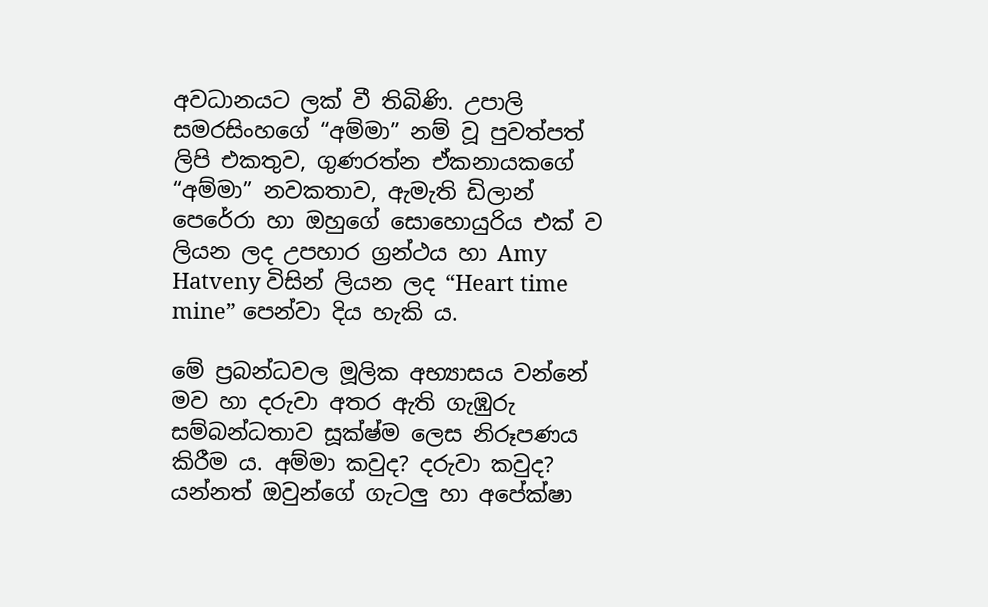අවධානයට ලක් වී තිබිණි. උපාලි සමරසිංහගේ “අම්මා” නම් වූ පුවත්පත් ලිපි එකතුව, ගුණරත්න ඒකනායකගේ “අම්මා” නවකතාව, ඇමැති ඩිලාන් පෙරේරා හා ඔහුගේ සොහොයුරිය එක් ව ලියන ලද උපහාර ග්‍රන්ථය හා Amy Hatveny විසින් ලියන ලද “Heart time mine” පෙන්වා දිය හැකි ය.

මේ ප්‍රබන්ධවල මූලික අභ්‍යාසය වන්නේ මව හා දරුවා අතර ඇති ගැඹුරු සම්බන්ධතාව සූක්ෂ්ම ලෙස නිරූපණය කිරීම ය. අම්මා කවුද? දරුවා කවුද? යන්නත් ඔවුන්ගේ ගැටලු හා අපේක්ෂා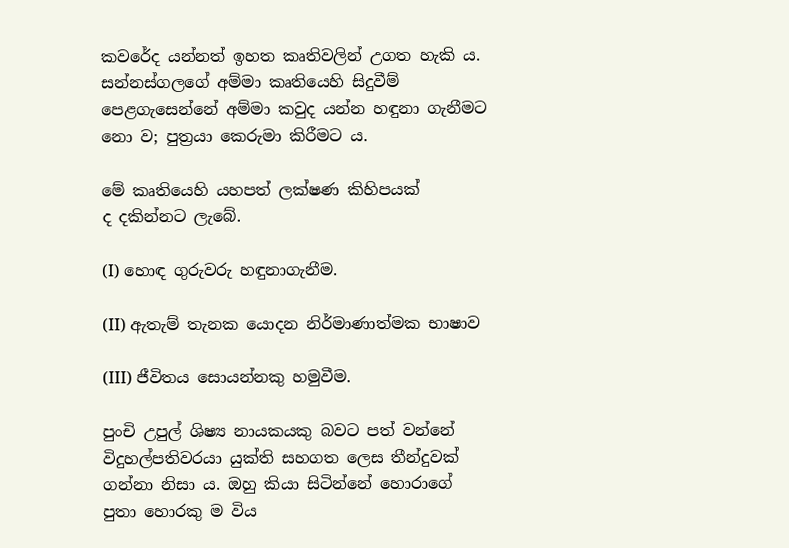කවරේද යන්නත් ඉහත කෘතිවලින් උගත හැකි ය. සන්නස්ගලගේ අම්මා කෘතියෙහි සිදුවීම් පෙළගැසෙන්නේ අම්මා කවුද යන්න හඳුනා ගැනීමට නො ව; පුත්‍රයා කෙරුමා කිරීමට ය.

මේ කෘතියෙහි යහපත් ලක්ෂණ කිහිපයක් ද ‍දකින්නට ලැබේ.

(I) හොඳ ගුරුවරු හඳුනාගැනීම.

(II) ඇතැම් තැනක යොදන නිර්මාණාත්මක භාෂාව

(III) ජීවිතය සොයන්නකු හමුවීම.

පුංචි උපුල් ශිෂ්‍ය නායකයකු බවට පත් වන්නේ විදුහල්පතිවරයා යුක්ති සහගත ලෙස තීන්දුවක් ගන්නා නිසා ය. ඔහු කියා සිටින්නේ හොරාගේ පුතා හොරකු ම විය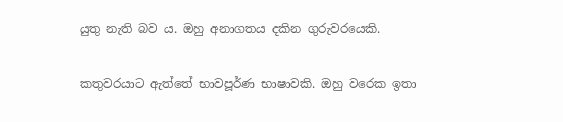යුතු නැති බව ය. ඔහු අනාගතය දකින ගුරුවරයෙකි.

කතුවරයාට ඇත්තේ භාවපූර්ණ භාෂාවකි. ඔහු වරෙක ඉතා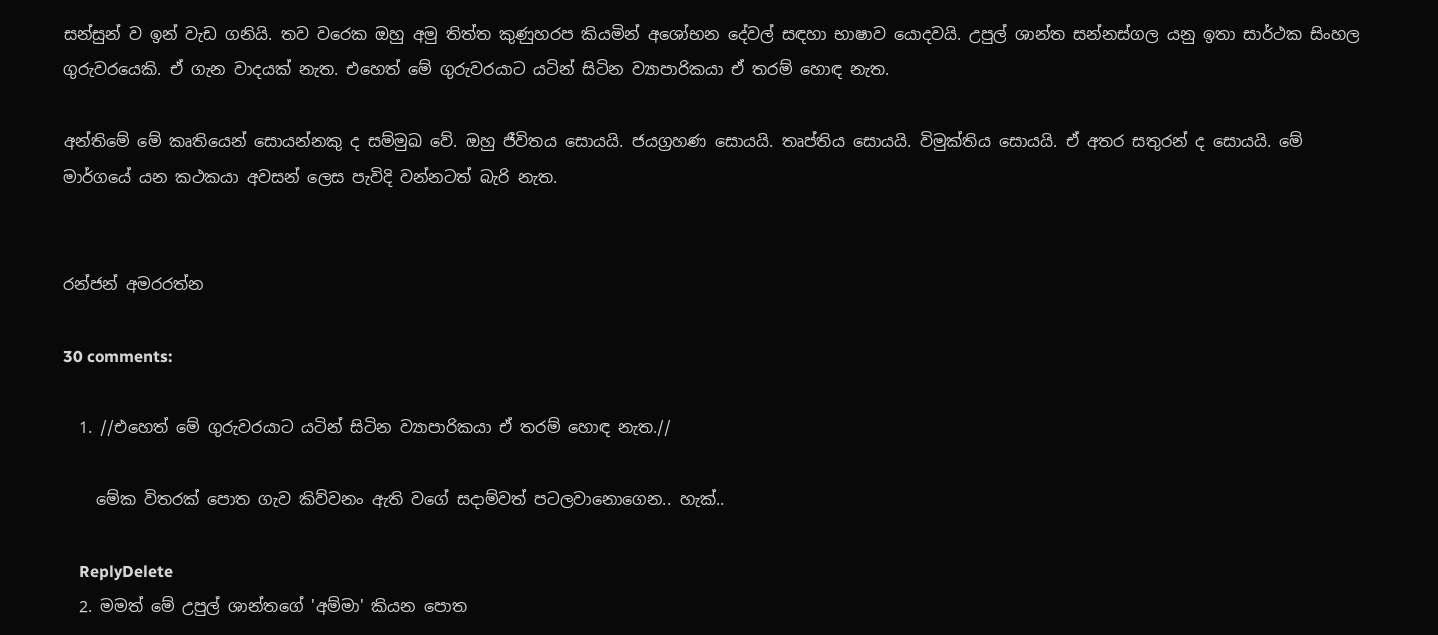සන්සුන් ව ඉන් වැඩ ගනියි. තව වරෙක ඔහු අමු තිත්ත කුණුහරප කියමින් අශෝභන දේවල් සඳහා භාෂාව යොදවයි. උපුල් ශාන්ත සන්නස්ගල යනු ඉතා සාර්ථක සිංහල ගුරුවරයෙකි. ඒ ගැන වාදයක් නැත. එහෙත් මේ ගුරුවරයාට යටින් සිටින ව්‍යාපාරිකයා ඒ තරම් හොඳ නැත.

අන්තිමේ මේ කෘතියෙන් සොයන්නකු ද සම්මුඛ වේ. ඔහු ජීවිතය සොයයි. ජයග්‍රහණ සොයයි. තෘප්තිය සොයයි. විමුක්තිය සොයයි. ඒ අතර සතුරන් ද සොයයි. මේ මාර්ගයේ යන කථකයා අවසන් ලෙස පැවිදි වන්නටත් බැරි නැත.


රන්ජන් අමරරත්න

30 comments:

  1. //එහෙත් මේ ගුරුවරයාට යටින් සිටින ව්‍යාපාරිකයා ඒ තරම් හොඳ නැත.//

    මේක විතරක් පොත ගැව කිව්වනං ඇති වගේ සදාම්වත් පටලවානොගෙන.. හැක්..

    ReplyDelete
  2. මමත් මේ උපුල් ශාන්තගේ 'අම්මා' කියන පොත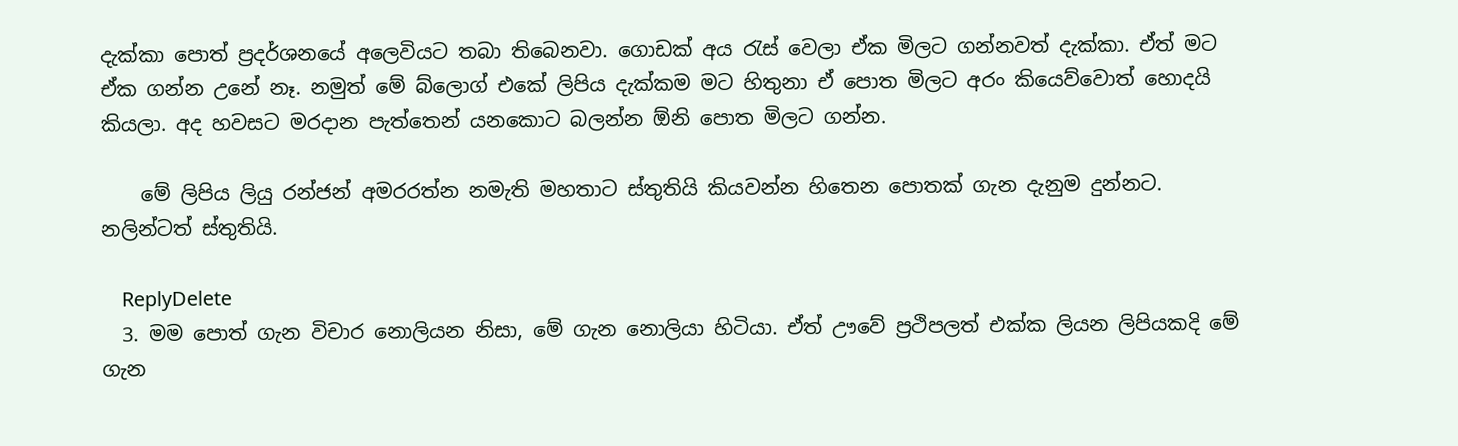දැක්කා පොත් ප්‍රදර්ශනයේ අලෙවියට තබා තිබෙනවා. ගොඩක් අය රැස් වෙලා ඒක මිලට ගන්නවත් දැක්කා. ඒත් මට ඒක ගන්න උනේ නෑ. නමුත් මේ බ්ලොග් එකේ ලිපිය දැක්කම මට හිතුනා ඒ පොත මිලට අරං කියෙව්වොත් හොදයි කියලා. අද හවසට මරදාන පැත්තෙන් යනකොට බලන්න ඕනි පොත මිලට ගන්න.

    මේ ලිපිය ලියු රන්ජන් අමරරත්න නමැති මහතාට ස්තුතියි කියවන්න හිතෙන පොතක් ගැන දැනුම දුන්නට. නලින්ටත් ස්තුතියි.

    ReplyDelete
  3. මම පොත් ගැන විචාර නොලියන නිසා, මේ ගැන නොලියා හිටියා. ඒත් ඌවේ ප්‍රථිපලත් එක්ක ලියන ලිපියකදි මේ ගැන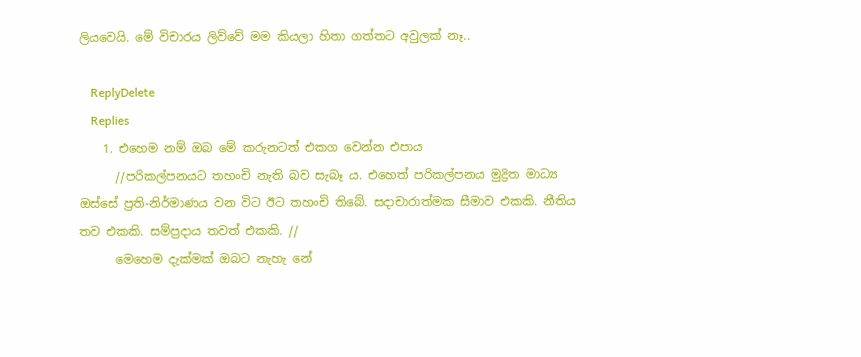ලියවෙයි. මේ විචාරය ලිව්වේ මම කියලා හිතා ගත්තට අවුලක් නෑ..

    ReplyDelete
    Replies
    1. එහෙම නම් ඔබ මේ කරුනටත් එකග වෙන්න එපාය
      //පරිකල්පනයට තහංචි නැති බව සැබෑ ය. එහෙත් පරිකල්පනය මුද්‍රිත මාධ්‍ය ඔස්සේ ප්‍රති-නිර්මාණය වන විට ඊට තහංචි තිබේ. සදාචාරාත්මක සීමාව එකකි. නීතිය තව එකකි. සම්ප්‍රදාය තවත් එකකි. //
      මෙහෙම දැක්මක් ඔබට නැහැ නේ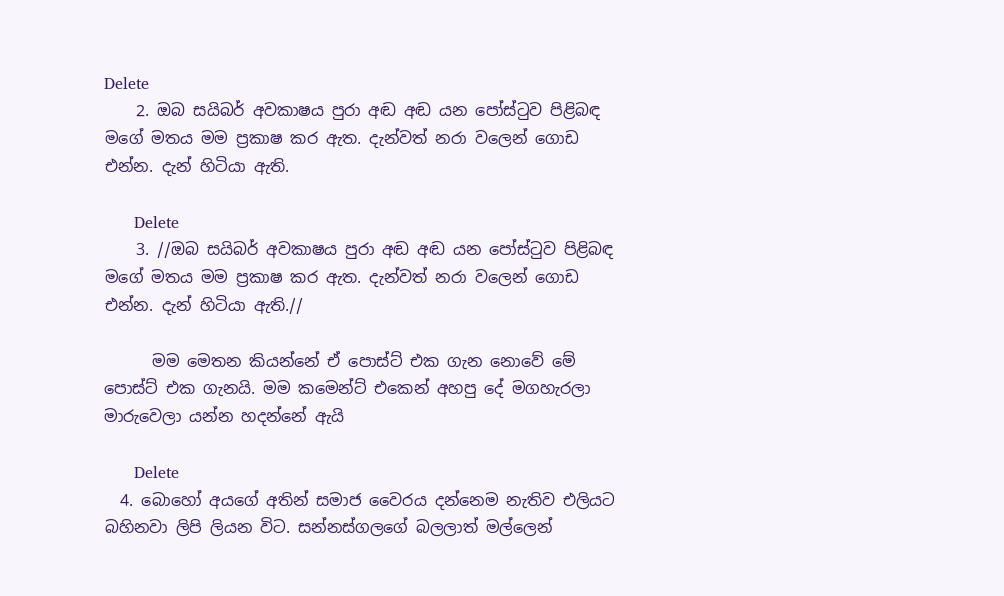Delete
    2. ඔබ සයිබර් අවකාෂය පුරා අඬ අඬ යන පෝස්ටුව පිළිබඳ මගේ මතය මම ප්‍රකාෂ කර ඇත. දැන්වත් නරා වලෙන් ගොඩ එන්න. දැන් හිටියා ඇති.

      Delete
    3. //ඔබ සයිබර් අවකාෂය පුරා අඬ අඬ යන පෝස්ටුව පිළිබඳ මගේ මතය මම ප්‍රකාෂ කර ඇත. දැන්වත් නරා වලෙන් ගොඩ එන්න. දැන් හිටියා ඇති.//

      මම මෙතන කියන්නේ ඒ පොස්ට් එක ගැන නොවේ මේ පොස්ට් එක ගැනයි. මම කමෙන්ට් එකෙන් අහපු දේ මගහැරලා මාරුවෙලා යන්න හදන්නේ ඇයි

      Delete
  4. බොහෝ අයගේ අතින් සමාජ වෛරය දන්නෙම නැතිව එලියට බහිනවා ලිපි ලියන විට. සන්නස්ගලගේ බලලාත් මල්ලෙන්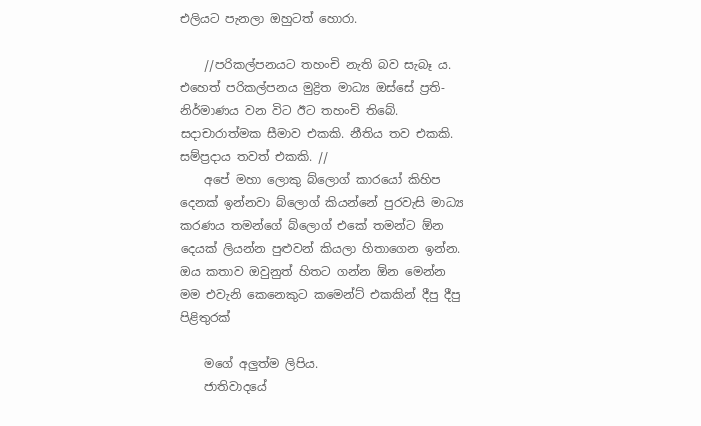එලියට පැනලා ඔහුටත් හොරා.

    //පරිකල්පනයට තහංචි නැති බව සැබෑ ය. එහෙත් පරිකල්පනය මුද්‍රිත මාධ්‍ය ඔස්සේ ප්‍රති-නිර්මාණය වන විට ඊට තහංචි තිබේ. සදාචාරාත්මක සීමාව එකකි. නීතිය තව එකකි. සම්ප්‍රදාය තවත් එකකි. //
    අපේ මහා ලොකු බ්ලොග් කාරයෝ කිහිප දෙනක් ඉන්නවා බ්ලොග් කියන්නේ පුරවැසි මාධ්‍ය කරණය තමන්ගේ බ්ලොග් එකේ තමන්ට ඕන දෙයක් ලියන්න පුළුවන් කියලා හිතාගෙන ඉන්න. ඔය කතාව ඔවුනුත් හිතට ගන්න ඕන මෙන්න මම එවැනි කෙනෙකුට කමෙන්ට් එකකින් දීපු දීපු පිළිතුරක්

    මගේ අලුත්ම ලිපිය.
    ජාතිවාදයේ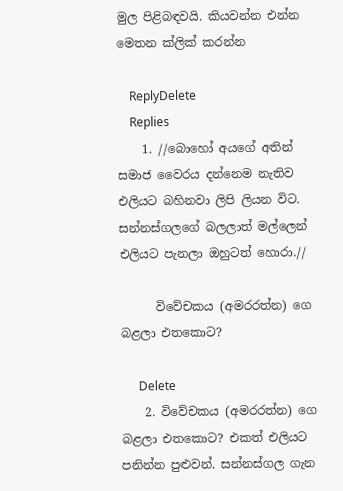මුල පිළිබඳවයි. කියවන්න එන්න මෙතන ක්ලික් කරන්න

    ReplyDelete
    Replies
    1. //බොහෝ අයගේ අතින් සමාජ වෛරය දන්නෙම නැතිව එලියට බහිනවා ලිපි ලියන විට. සන්නස්ගලගේ බලලාත් මල්ලෙන් එලියට පැනලා ඔහුටත් හොරා.//

      විවේචකය (අමරරත්න) ගෙ බළලා එතකොට?

      Delete
    2. විවේචකය (අමරරත්න) ගෙ බළලා එතකොට? එකත් එලියට පනින්න පුළුවන්. සන්නස්ගල ගැන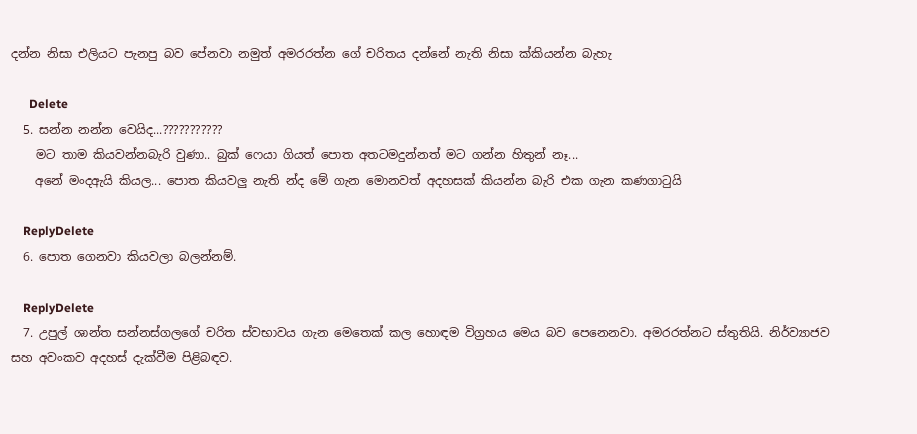දන්න නිසා එලියට පැනපු බව පේනවා නමුත් අමරරත්න ගේ චරිතය දන්නේ නැති නිසා ක්කියන්න බැහැ

      Delete
  5. සන්න නන්න වෙයිද...???????????
    මට තාම කියවන්නබැරි වුණා.. බුක් ෆෙයා ගියත් පොත අතටමදුන්නත් මට ගන්න හිතුන් නෑ...
    අනේ මංදඇයි කියල... පොත කියවලු නැති න්ද මේ ගැන මොනවත් අදහසක් කියන්න බැරි එක ගැන කණගාටුයි

    ReplyDelete
  6. පොත ගෙනවා කියවලා බලන්නම්.

    ReplyDelete
  7. උපුල් ශාන්ත සන්නස්ගලගේ චරිත ස්වභාවය ගැන මෙතෙක් කල හොඳම විග්‍රහය මෙය බව පෙනෙනවා. අමරරත්නට ස්තුතියි. නිර්ව්‍යාජව සහ අවංකව අදහස් දැක්වීම පිළිබඳව.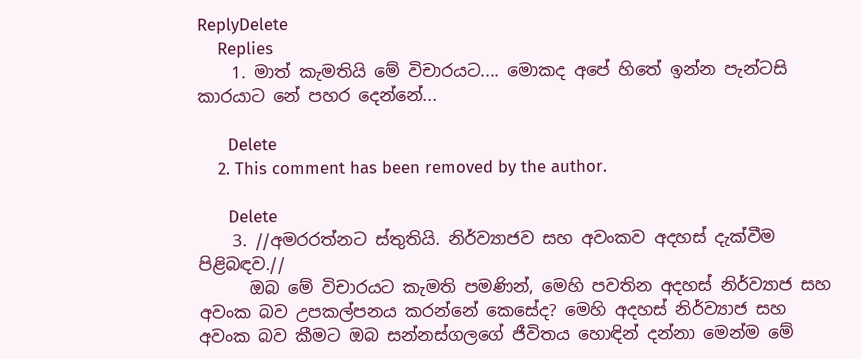ReplyDelete
    Replies
    1. මාත් කැමතියි මේ විචාරයට.... මොකද අපේ හිතේ ඉන්න පැන්ටසි කාරයාට නේ පහර දෙන්නේ...

      Delete
    2. This comment has been removed by the author.

      Delete
    3. //අමරරත්නට ස්තුතියි. නිර්ව්‍යාජව සහ අවංකව අදහස් දැක්වීම පිළිබඳව.//
      ඔබ මේ විචාරයට කැමති පමණින්, මෙහි පවතින අදහස් නිර්ව්‍යාජ සහ අවංක බව උපකල්පනය කරන්නේ කෙසේද? මෙහි අදහස් නිර්ව්‍යාජ සහ අවංක බව කීමට ඔබ සන්නස්ගලගේ ජීවිතය හොඳින් දන්නා මෙන්ම මේ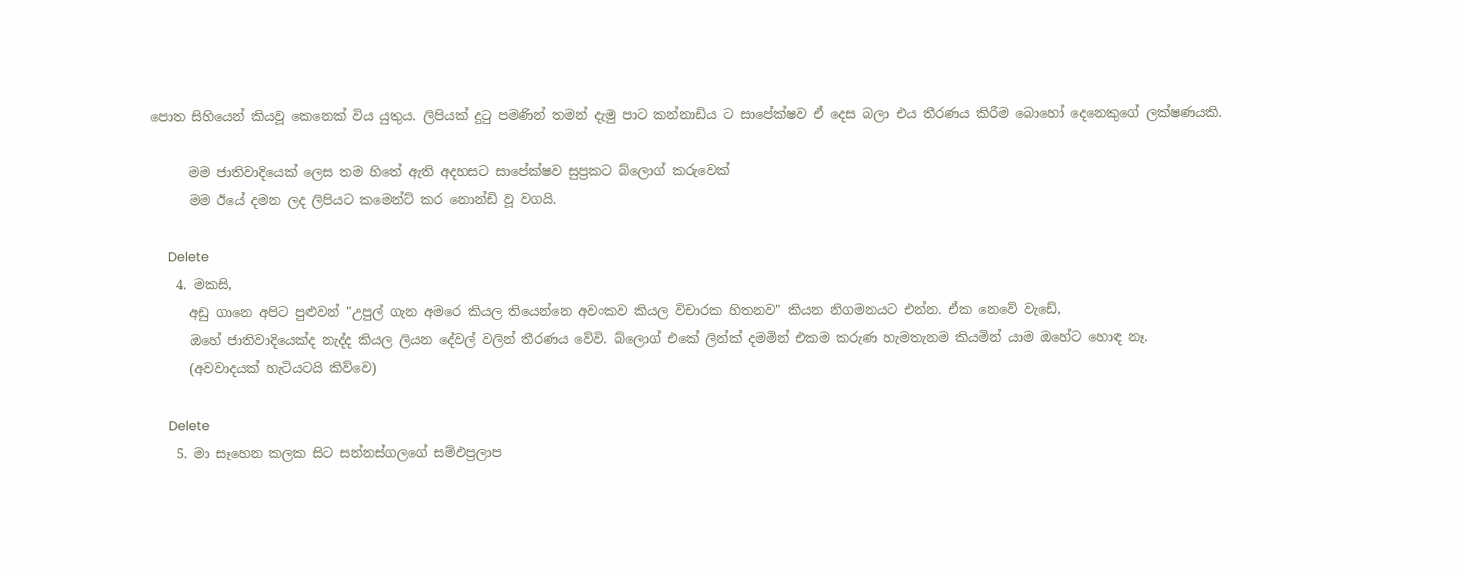පොත සිහියෙන් කියවූ කෙනෙක් විය යුතුය. ලිපියක් දුටු පමණින් තමන් දැමු පාට කන්නාඩිය ට සාපේක්ෂව ඒ දෙස බලා එය තීරණය කිරීම බොහෝ දෙනෙකුගේ ලක්ෂණයකි.

      මම ජාතිවාදියෙක් ලෙස තම හිතේ ඇති අදහසට සාපේක්ෂව සුප්‍රකට බ්ලොග් කරුවෙක්
      මම ඊයේ දමන ලද ලිපියට කමෙන්ට් කර නොන්ඩි වූ වගයි.

      Delete
    4. මකසි,
      අඩු ගානෙ අපිට පුළුවන් "උපුල් ගැන අමරෙ කියල තියෙන්නෙ අවංකව කියල විචාරක හිතනව" කියන නිගමනයට එන්න. ඒක නෙවේ වැඩේ,
      ඔහේ ජාතිවාදියෙක්ද නැද්ද කියල ලියන දේවල් වලින් තීරණය වේවි. බ්ලොග් එකේ ලින්ක් දමමින් එකම කරුණ හැමතැනම කියමින් යාම ඔහේට හොඳ නෑ.
      (අවවාදයක් හැටියටයි කිව්වෙ)

      Delete
    5. මා සෑහෙන කලක සිට සන්නස්ගලගේ සම්ඵප්‍රලාප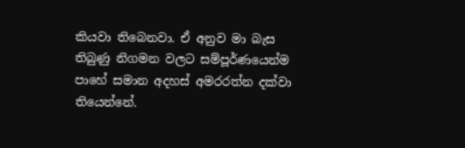කියවා තිබෙනවා. ඒ අනුව මා බැස තිබුණු නිගමන වලට සම්පූර්ණයෙන්ම පාහේ සමාන අදහස් අමරරත්න දක්වා තියෙන්නේ.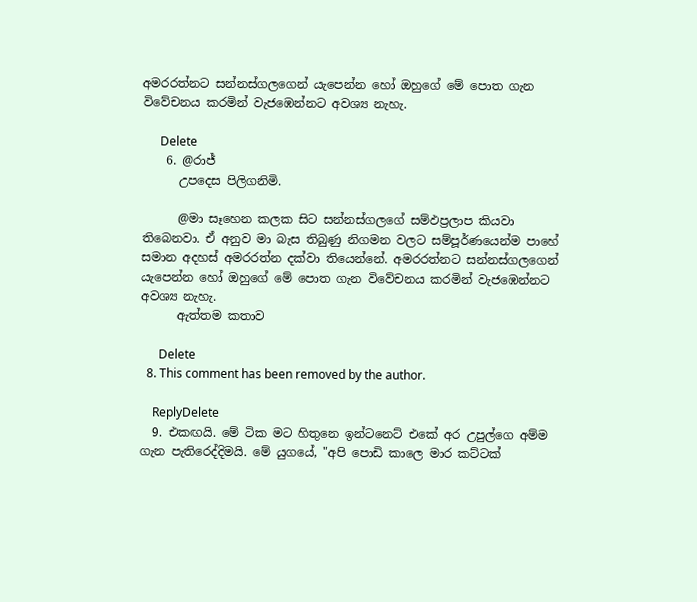අමරරත්නට සන්නස්ගලගෙන් යැපෙන්න හෝ ඔහුගේ මේ පොත ගැන විවේචනය කරමින් වැජඹෙන්නට අවශ්‍ය නැහැ.

      Delete
    6. @රාජ්
      උපදෙස පිලිගනිමි.

      @මා සෑහෙන කලක සිට සන්නස්ගලගේ සම්ඵප්‍රලාප කියවා තිබෙනවා. ඒ අනුව මා බැස තිබුණු නිගමන වලට සම්පූර්ණයෙන්ම පාහේ සමාන අදහස් අමරරත්න දක්වා තියෙන්නේ. අමරරත්නට සන්නස්ගලගෙන් යැපෙන්න හෝ ඔහුගේ මේ පොත ගැන විවේචනය කරමින් වැජඹෙන්නට අවශ්‍ය නැහැ.
      ඇත්තම කතාව

      Delete
  8. This comment has been removed by the author.

    ReplyDelete
  9. එකඟයි. මේ ටික මට හිතුනෙ ඉන්ටනෙට් එකේ අර උපුල්ගෙ අම්ම ගැන පැතිරෙද්දිමයි. මේ යුගයේ, "අපි පොඩි කාලෙ මාර කට්ටක්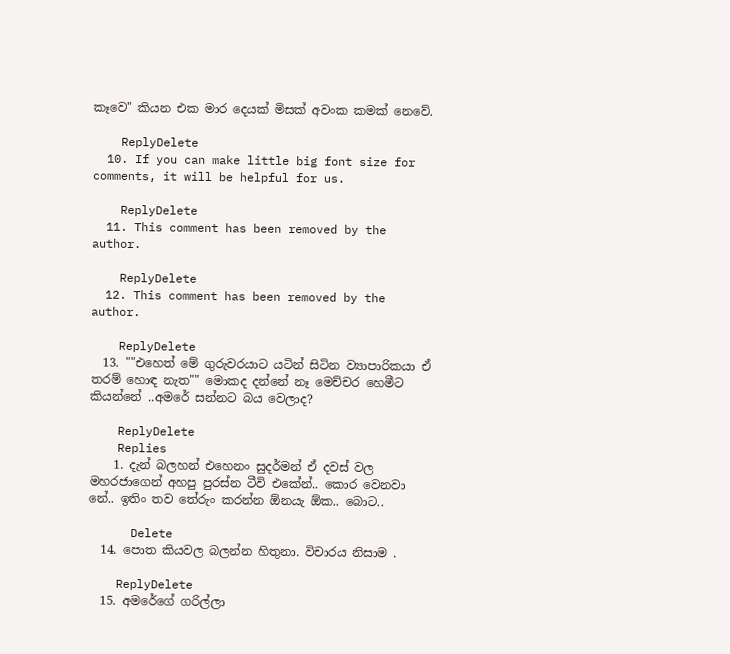කෑවෙ" කියන එක මාර දෙයක් මිසක් අවංක කමක් නෙවේ.

    ReplyDelete
  10. If you can make little big font size for comments, it will be helpful for us.

    ReplyDelete
  11. This comment has been removed by the author.

    ReplyDelete
  12. This comment has been removed by the author.

    ReplyDelete
  13. ""එහෙත් මේ ගුරුවරයාට යටින් සිටින ව්‍යාපාරිකයා ඒ තරම් හොඳ නැත"" මොකද දන්නේ නෑ මෙච්චර හෙමීට කියන්නේ ..අමරේ සන්නට බය වෙලාද?

    ReplyDelete
    Replies
    1. දැන් බලහන් එහෙනං සුදර්මන් ඒ දවස් වල මහරජාගෙන් අහපු පුරස්න ටීවි එකේන්.. කොර වෙනවා නේ.. ඉතිං තව තේරුං කරන්න ඕනයැ ඕක.. බොට..

      Delete
  14. පොත කියවල බලන්න හිතුනා. විචාරය නිසාම .

    ReplyDelete
  15. අමරේගේ ගරිල්ලා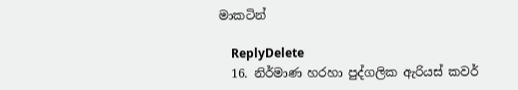මාකටින්

    ReplyDelete
  16. නිර්මාණ හරහා පුද්ගලික ඇරියස් කවර්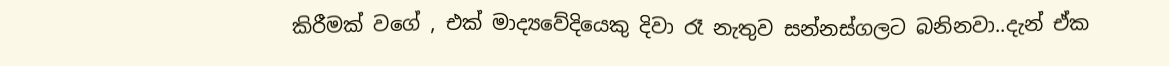කිරීමක් වගේ , එක් මාද්‍යවේදියෙකු දිවා රෑ නැතුව සන්නස්ගලට බනිනවා..දැන් ඒක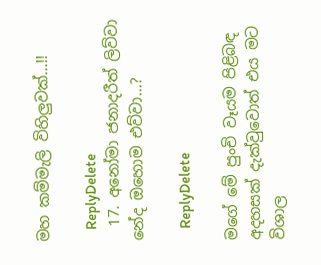මහ කම්මැලි විහිලුවක්...!!

    ReplyDelete
  17. අනෝමා ජනාදරීත් ලිව්වා නේද ඔහොම එව්වා...?

    ReplyDelete

මගේ මේ පුංචි වෑයම පිළිබඳ අදහසක් දැක්වුවොත් එය මට විශාල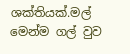ශක්තියක්.මල් මෙන්ම ගල් වුව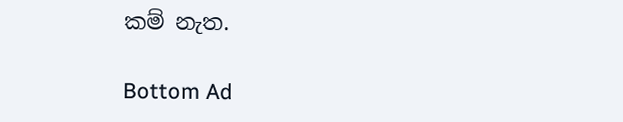කම් නැත.

Bottom Ad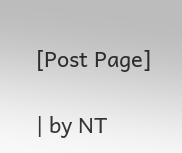[Post Page]

| by NT